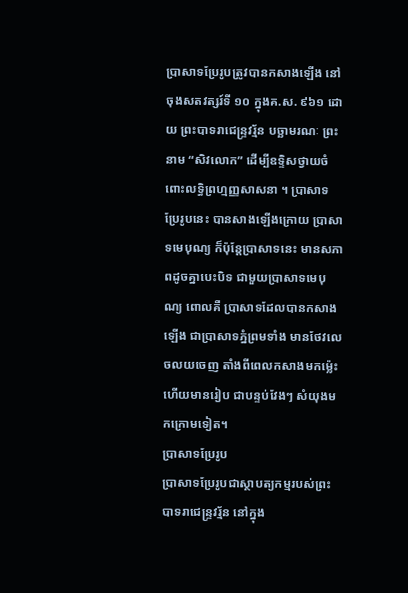ប្រាសាទប្រែរូបត្រូវបានកសាងឡើង នៅចុងសតវត្សរ៍ទី ១០ ក្នុងគ.ស. ៩៦១ ដោយ ព្រះបាទរាជេន្ទ្រវរ្ម័ន បច្ឆាមរណៈ ព្រះនាម “សិវលោក” ដើម្បីឧទ្ទិសថ្វាយចំពោះលទ្ធិព្រហ្មញ្ញសាសនា ។ ប្រាសាទប្រែរូបនេះ បានសាងឡើងក្រោយ ប្រាសាទមេបុណ្យ ក៏ប៉ុន្តែប្រាសាទនេះ មានសភាពដូចគ្នាបេះបិទ ជាមួយប្រាសាទមេបុណ្យ ពោលគឺ ប្រាសាទដែលបានកសាងឡើង ជាប្រាសាទភ្នំព្រមទាំង មានថែវលេចលយចេញ តាំងពីពេលកសាងមកម្ល៉េះ ហើយមានរៀប ជាបន្ទប់វែងៗ សំយុងមកក្រោមទៀត។
ប្រាសាទប្រែរូប
ប្រាសាទប្រែរូបជាស្ថាបត្យកម្មរបស់ព្រះបាទរាជេន្ទ្រវរ្ម័ន នៅក្នុង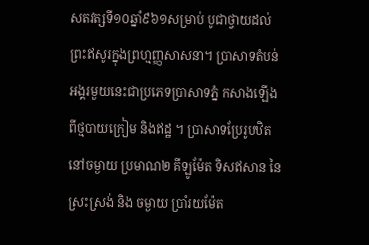សតវត្សទី១០ឆ្នាំ៩៦១សម្រាប់ បូជាថ្វាយដល់ ព្រះឥសូរក្នុងព្រហ្មញ្ញសាសនា។ ប្រាសាទតំបន់អង្គរមួយនេះជាប្រភេទប្រាសាទភ្នំ កសាងឡើង ពីថ្មបាយក្រៀម និងឥដ្ឋ ។ ប្រាសាទប្រែរូបឋិតនៅចម្ងាយ ប្រមាណ២ គីឡូម៉ែត ទិសឥសាន នៃស្រះស្រង់ និង ចម្ងាយ ប្រាំរយម៉ែត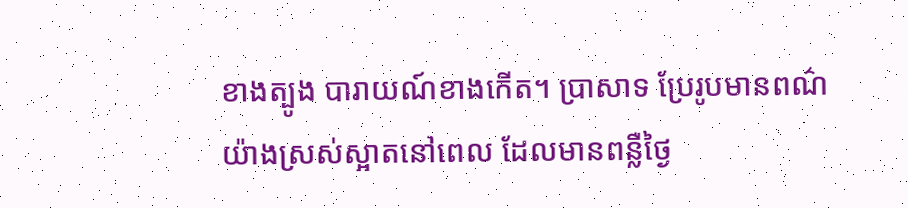ខាងត្បូង បារាយណ៍ខាងកើត។ ប្រាសាទ ប្រែរូបមានពណ៌យ៉ាងស្រស់ស្អាតនៅពេល ដែលមានពន្លឺថ្ងៃ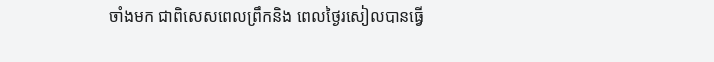ចាំងមក ជាពិសេសពេលព្រឹកនិង ពេលថ្ងៃរសៀលបានធ្វើ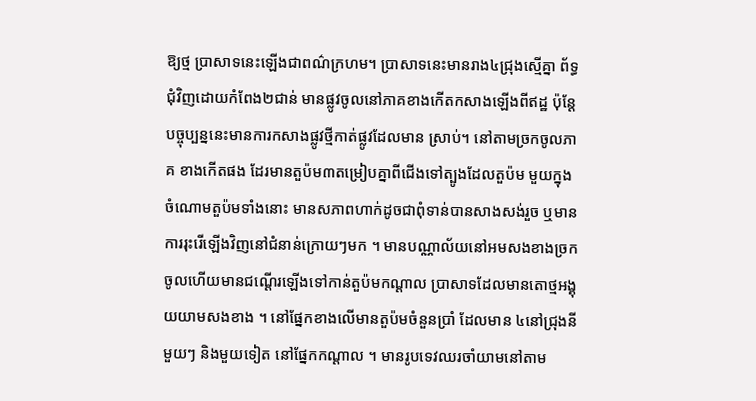ឱ្យថ្ម ប្រាសាទនេះឡើងជាពណ៌ក្រហម។ ប្រាសាទនេះមានរាង៤ជ្រុងស្មើគ្នា ព័ទ្ធ ជុំវិញដោយកំពែង២ជាន់ មានផ្លូវចូលនៅភាគខាងកើតកសាងឡើងពីឥដ្ឋ ប៉ុន្តែបច្ចុប្បន្ននេះមានការកសាងផ្លូវថ្មីកាត់ផ្លូវដែលមាន ស្រាប់។ នៅតាមច្រកចូលភាគ ខាងកើតផង ដែរមានតួប៉ម៣តម្រៀបគ្នាពីជើងទៅត្បូងដែលតួប៉ម មួយក្នុងចំណោមតួប៉មទាំងនោះ មានសភាពហាក់ដូចជាពុំទាន់បានសាងសង់រួច ឬមានការរុះរើឡើងវិញនៅជំនាន់ក្រោយៗមក ។ មានបណ្ណាល័យនៅអមសងខាងច្រកចូលហើយមានជណ្ដើរឡើងទៅកាន់តួប៉មកណ្ដាល ប្រាសាទដែលមានតោថ្មអង្គុយយាមសងខាង ។ នៅផ្នែកខាងលើមានតួប៉មចំនួនប្រាំ ដែលមាន ៤នៅជ្រុងនីមួយៗ និងមួយទៀត នៅផ្នែកកណ្ដាល ។ មានរូបទេវឈរចាំយាមនៅតាម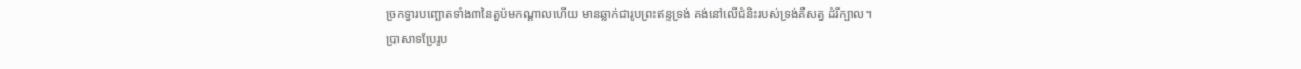ច្រកទ្វារបញ្ឆោតទាំង៣នៃតួប៉មកណ្ដាលហើយ មានឆ្លាក់ជារូបព្រះឥន្ទទ្រង់ គង់នៅលើជំនិះរបស់ទ្រង់គឺសត្វ ដំរីក្បាល។
ប្រាសាទប្រែរូប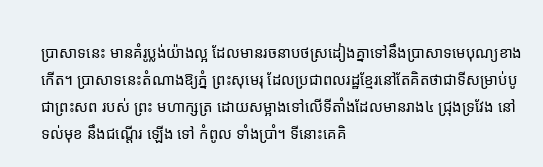ប្រាសាទនេះ មានគំរូប្លង់យ៉ាងល្អ ដែលមានរចនាបថស្រដៀងគ្នាទៅនឹងប្រាសាទមេបុណ្យខាងកើត។ ប្រាសាទនេះតំណាងឱ្យភ្នំ ព្រះសុមេរុ ដែលប្រជាពលរដ្ឋខ្មែរនៅតែគិតថាជាទីសម្រាប់បូជាព្រះសព របស់ ព្រះ មហាក្សត្រ ដោយសម្អាងទៅលើទីតាំងដែលមានរាង៤ ជ្រុងទ្រវែង នៅទល់មុខ នឹងជណ្ដើរ ឡើង ទៅ កំពូល ទាំងប្រាំ។ ទីនោះគេគិ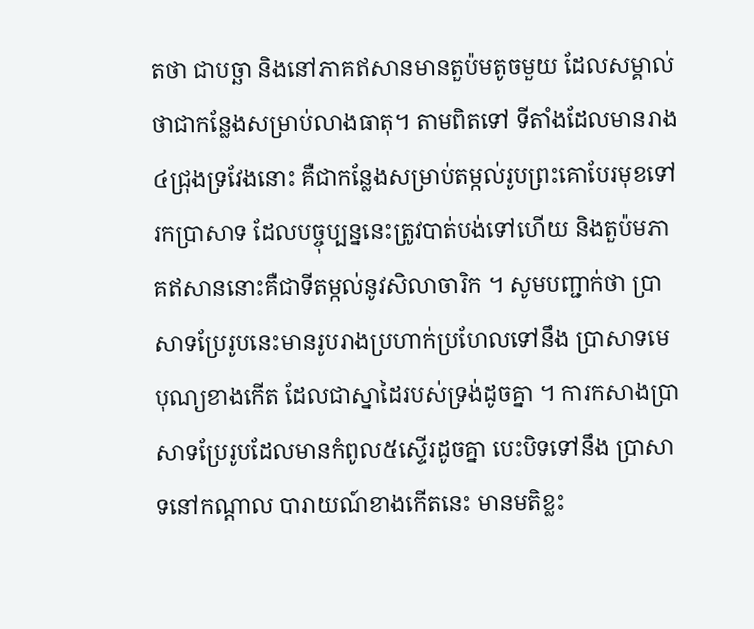តថា ជាបច្ឆា និងនៅភាគឥសានមានតួប៉មតូចមួយ ដែលសម្គាល់ថាជាកន្លែងសម្រាប់លាងធាតុ។ តាមពិតទៅ ទីតាំងដែលមានរាង៤ជ្រុងទ្រវែងនោះ គឺជាកន្លែងសម្រាប់តម្កល់រូបព្រះគោបែរមុខទៅរកប្រាសាទ ដែលបច្ចុប្បន្ននេះត្រូវបាត់បង់ទៅហើយ និងតួប៉មភាគឥសាននោះគឺជាទីតម្កល់នូវសិលាចារិក ។ សូមបញ្ជាក់ថា ប្រាសាទប្រែរូបនេះមានរូបរាងប្រហាក់ប្រហែលទៅនឹង ប្រាសាទមេបុណ្យខាងកើត ដែលជាស្នាដៃរបស់ទ្រង់ដូចគ្នា ។ ការកសាងប្រាសាទប្រែរូបដែលមានកំពូល៥ស្ទើរដូចគ្នា បេះបិទទៅនឹង ប្រាសាទនៅកណ្តាល បារាយណ៍ខាងកើតនេះ មានមតិខ្លះ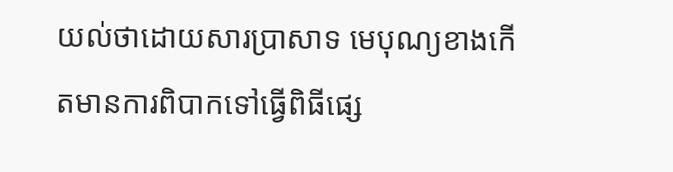យល់ថាដោយសារប្រាសាទ មេបុណ្យខាងកើតមានការពិបាកទៅធ្វើពិធីផ្សេ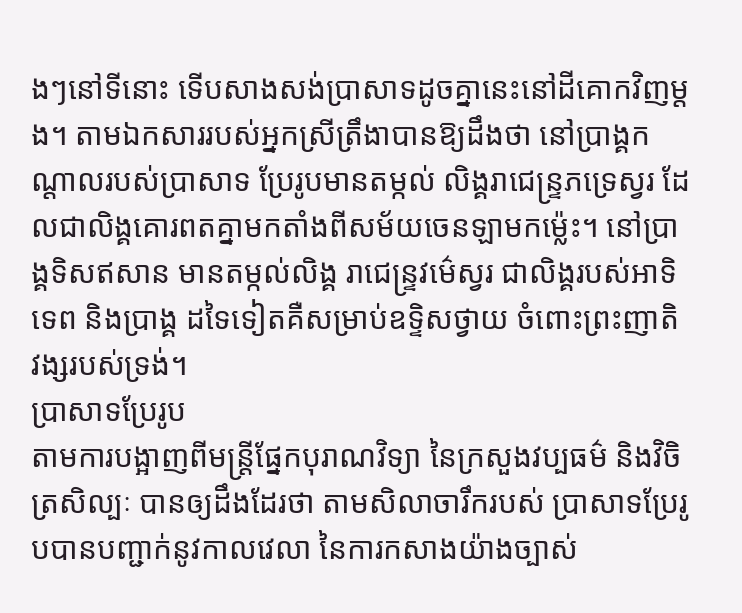ងៗនៅទីនោះ ទើបសាងសង់ប្រាសាទដូចគ្នានេះនៅដីគោកវិញម្តង។ តាមឯកសាររបស់អ្នកស្រីត្រឹងាបានឱ្យដឹងថា នៅប្រាង្គកណ្តាលរបស់ប្រាសាទ ប្រែរូបមានតម្កល់ លិង្គរាជេន្ទ្រភទ្រេស្វរ ដែលជាលិង្គគោរពតគ្នាមកតាំងពីសម័យចេនឡាមកម្ល៉េះ។ នៅប្រាង្គទិសឥសាន មានតម្កល់លិង្គ រាជេន្ទ្រវម៌េស្វរ ជាលិង្គរបស់អាទិទេព និងប្រាង្គ ដទៃទៀតគឺសម្រាប់ឧទ្ទិសថ្វាយ ចំពោះព្រះញាតិ វង្សរបស់ទ្រង់។
ប្រាសាទប្រែរូប
តាមការបង្អាញពីមន្ដ្រីផ្នែកបុរាណវិទ្យា នៃក្រសួងវប្បធម៌ និងវិចិត្រសិល្បៈ បានឲ្យដឹងដែរថា តាមសិលាចារឹករបស់ ប្រាសាទប្រែរូបបានបញ្ជាក់នូវកាលវេលា នៃការកសាងយ៉ាងច្បាស់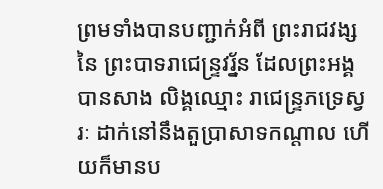ព្រមទាំងបានបញ្ជាក់អំពី ព្រះរាជវង្សនៃ ព្រះបាទរាជេន្ទ្រវរ្ន័ន ដែលព្រះអង្គបានសាង លិង្គឈ្មោះ រាជេន្ទ្រភទ្រេស្វរៈ ដាក់នៅនឹងតួប្រាសាទកណ្តាល ហើយក៏មានប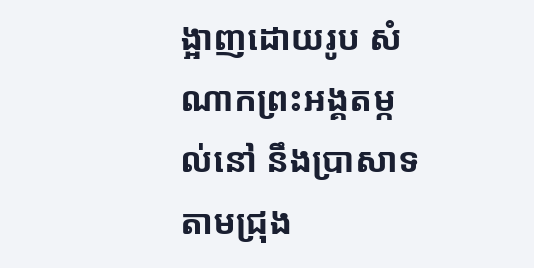ង្អាញដោយរូប សំណាកព្រះអង្គតម្កល់នៅ នឹងប្រាសាទតាមជ្រុង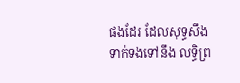ផងដែរ ដែលសុទ្ធសឹង ទាក់ទងទៅនឹង លទ្ធិព្រ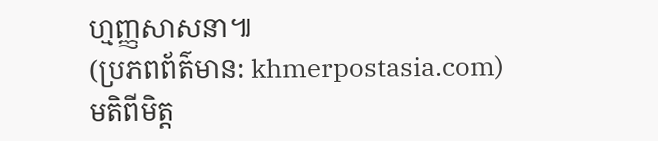ហ្មញ្ញសាសនា៕
(ប្រភពព័ត៌មាន: khmerpostasia.com)
មតិពីមិត្ត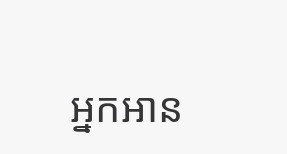អ្នកអាន